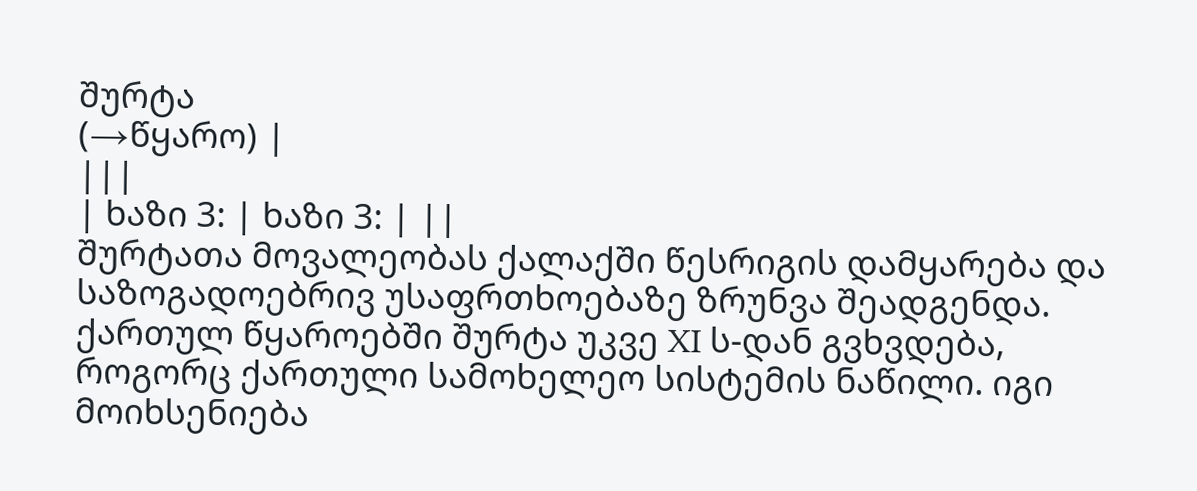შურტა
(→წყარო) |
|||
| ხაზი 3: | ხაზი 3: | ||
შურტათა მოვალეობას ქალაქში წესრიგის დამყარება და საზოგადოებრივ უსაფრთხოებაზე ზრუნვა შეადგენდა. ქართულ წყაროებში შურტა უკვე XI ს-დან გვხვდება, როგორც ქართული სამოხელეო სისტემის ნაწილი. იგი მოიხსენიება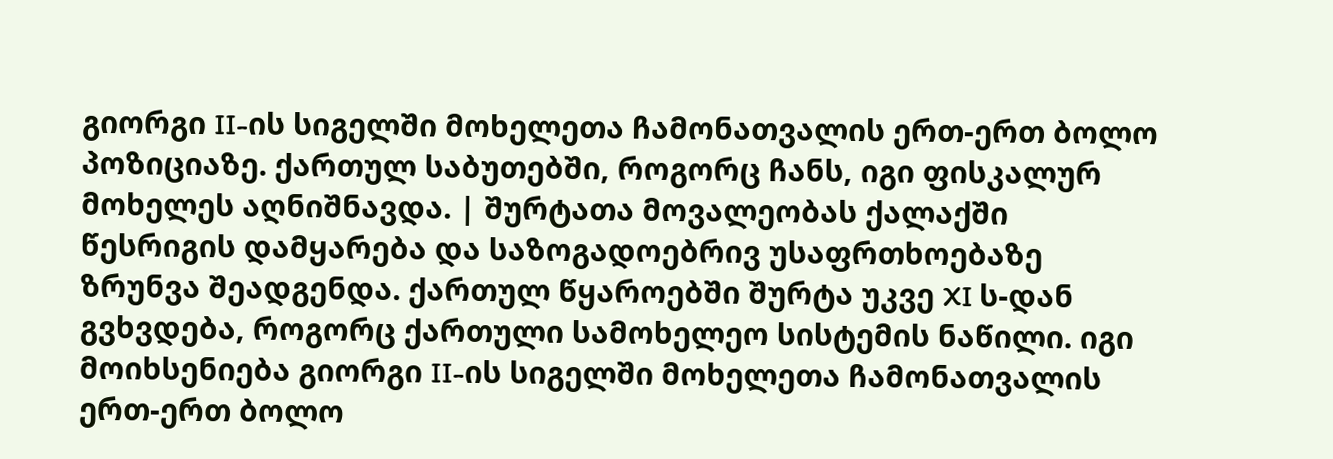გიორგი II-ის სიგელში მოხელეთა ჩამონათვალის ერთ-ერთ ბოლო პოზიციაზე. ქართულ საბუთებში, როგორც ჩანს, იგი ფისკალურ მოხელეს აღნიშნავდა. | შურტათა მოვალეობას ქალაქში წესრიგის დამყარება და საზოგადოებრივ უსაფრთხოებაზე ზრუნვა შეადგენდა. ქართულ წყაროებში შურტა უკვე XI ს-დან გვხვდება, როგორც ქართული სამოხელეო სისტემის ნაწილი. იგი მოიხსენიება გიორგი II-ის სიგელში მოხელეთა ჩამონათვალის ერთ-ერთ ბოლო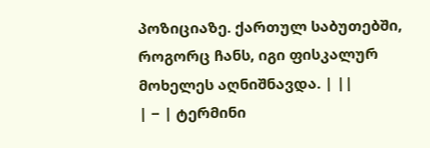პოზიციაზე. ქართულ საბუთებში, როგორც ჩანს, იგი ფისკალურ მოხელეს აღნიშნავდა. | ||
| − | ტერმინი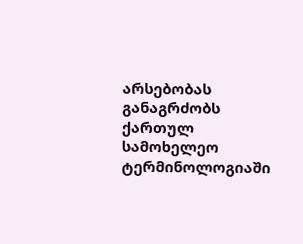არსებობას განაგრძობს ქართულ სამოხელეო ტერმინოლოგიაში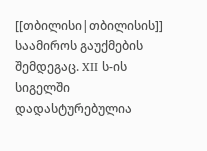[[თბილისი|თბილისის]] საამიროს გაუქმების შემდეგაც. XII ს-ის სიგელში დადასტურებულია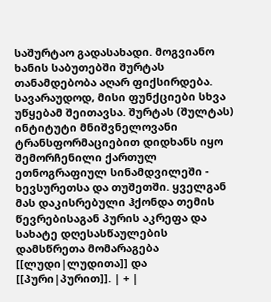საშურტაო გადასახადი. მოგვიანო ხანის საბუთებში შურტას თანამდებობა აღარ ფიქსირდება. სავარაუდოდ, მისი ფუნქციები სხვა უწყებამ შეითავსა. შურტას (შულტას) ინტიტუტი მნიშვნელოვანი ტრანსფორმაციებით დიდხანს იყო შემორჩენილი ქართულ ეთნოგრაფიულ სინამდვილეში - ხევსურეთსა და თუშეთში. ყველგან მას დაკისრებული ჰქონდა თემის წევრებისაგან პურის აკრეფა და სახატე დღესასწაულების დამსწრეთა მომარაგება [[ლუდი|ლუდითა]] და [[პური|პურით]]. | + |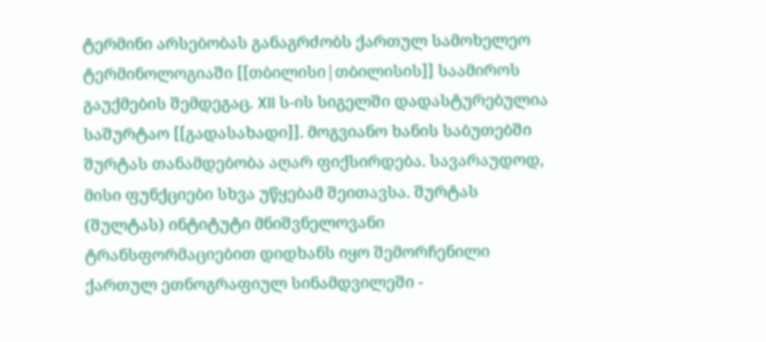ტერმინი არსებობას განაგრძობს ქართულ სამოხელეო ტერმინოლოგიაში [[თბილისი|თბილისის]] საამიროს გაუქმების შემდეგაც. XII ს-ის სიგელში დადასტურებულია საშურტაო [[გადასახადი]]. მოგვიანო ხანის საბუთებში შურტას თანამდებობა აღარ ფიქსირდება. სავარაუდოდ, მისი ფუნქციები სხვა უწყებამ შეითავსა. შურტას (შულტას) ინტიტუტი მნიშვნელოვანი ტრანსფორმაციებით დიდხანს იყო შემორჩენილი ქართულ ეთნოგრაფიულ სინამდვილეში -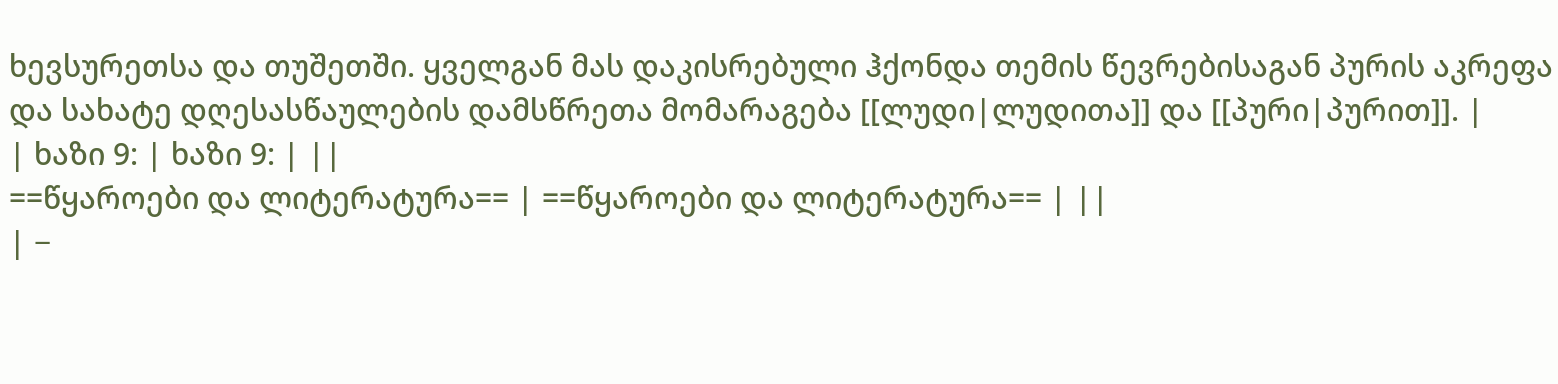ხევსურეთსა და თუშეთში. ყველგან მას დაკისრებული ჰქონდა თემის წევრებისაგან პურის აკრეფა და სახატე დღესასწაულების დამსწრეთა მომარაგება [[ლუდი|ლუდითა]] და [[პური|პურით]]. |
| ხაზი 9: | ხაზი 9: | ||
==წყაროები და ლიტერატურა== | ==წყაროები და ლიტერატურა== | ||
| −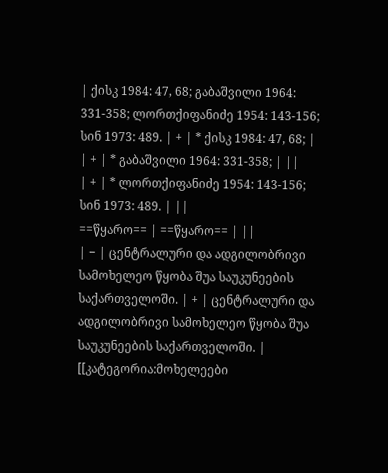| ქისკ 1984: 47, 68; გაბაშვილი 1964: 331-358; ლორთქიფანიძე 1954: 143-156; სინ 1973: 489. | + | * ქისკ 1984: 47, 68; |
| + | * გაბაშვილი 1964: 331-358; | ||
| + | * ლორთქიფანიძე 1954: 143-156; სინ 1973: 489. | ||
==წყარო== | ==წყარო== | ||
| − | ცენტრალური და ადგილობრივი სამოხელეო წყობა შუა საუკუნეების საქართველოში. | + | ცენტრალური და ადგილობრივი სამოხელეო წყობა შუა საუკუნეების საქართველოში. |
[[კატეგორია:მოხელეები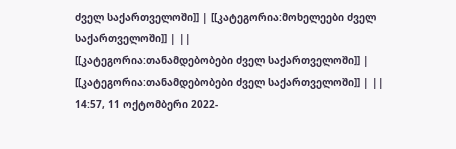ძველ საქართველოში]] | [[კატეგორია:მოხელეები ძველ საქართველოში]] | ||
[[კატეგორია:თანამდებობები ძველ საქართველოში]] | [[კატეგორია:თანამდებობები ძველ საქართველოში]] | ||
14:57, 11 ოქტომბერი 2022-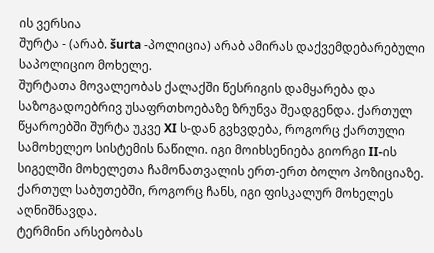ის ვერსია
შურტა - (არაბ. šurta -პოლიცია) არაბ ამირას დაქვემდებარებული საპოლიციო მოხელე.
შურტათა მოვალეობას ქალაქში წესრიგის დამყარება და საზოგადოებრივ უსაფრთხოებაზე ზრუნვა შეადგენდა. ქართულ წყაროებში შურტა უკვე XI ს-დან გვხვდება, როგორც ქართული სამოხელეო სისტემის ნაწილი. იგი მოიხსენიება გიორგი II-ის სიგელში მოხელეთა ჩამონათვალის ერთ-ერთ ბოლო პოზიციაზე. ქართულ საბუთებში, როგორც ჩანს, იგი ფისკალურ მოხელეს აღნიშნავდა.
ტერმინი არსებობას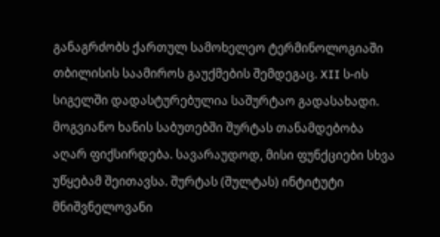განაგრძობს ქართულ სამოხელეო ტერმინოლოგიაში თბილისის საამიროს გაუქმების შემდეგაც. XII ს-ის სიგელში დადასტურებულია საშურტაო გადასახადი. მოგვიანო ხანის საბუთებში შურტას თანამდებობა აღარ ფიქსირდება. სავარაუდოდ, მისი ფუნქციები სხვა უწყებამ შეითავსა. შურტას (შულტას) ინტიტუტი მნიშვნელოვანი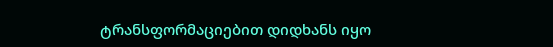ტრანსფორმაციებით დიდხანს იყო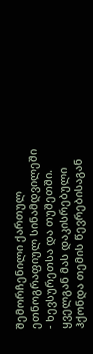შემორჩენილი ქართულ ეთნოგრაფიულ სინამდვილეში - ხევსურეთსა და თუშეთში. ყველგან მას დაკისრებული ჰქონდა თემის წევრებისაგან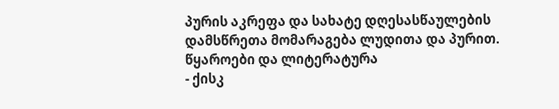პურის აკრეფა და სახატე დღესასწაულების დამსწრეთა მომარაგება ლუდითა და პურით.
წყაროები და ლიტერატურა
- ქისკ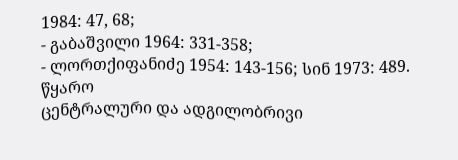1984: 47, 68;
- გაბაშვილი 1964: 331-358;
- ლორთქიფანიძე 1954: 143-156; სინ 1973: 489.
წყარო
ცენტრალური და ადგილობრივი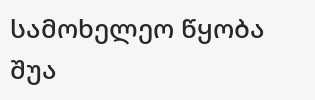სამოხელეო წყობა შუა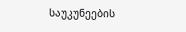საუკუნეების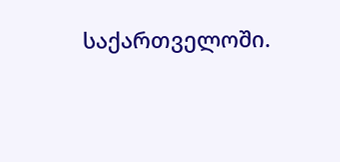საქართველოში.